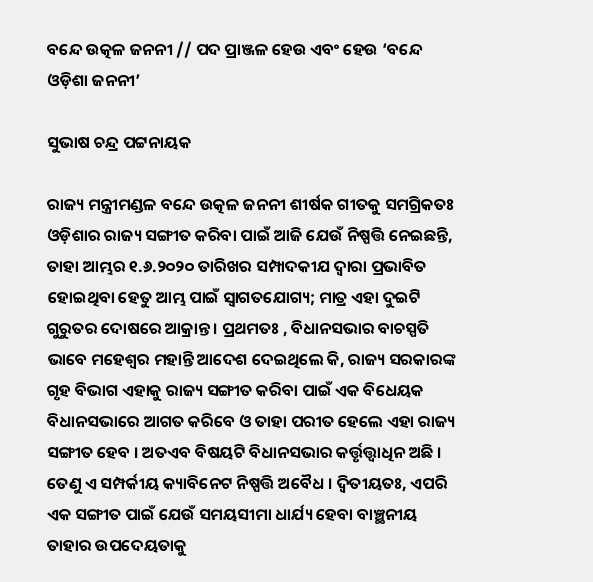ବନ୍ଦେ ଉତ୍କଳ ଜନନୀ // ପଦ ପ୍ରାଞ୍ଜଳ ହେଉ ଏବଂ ହେଉ ‘ବନ୍ଦେ ଓଡ଼ିଶା ଜନନୀ’

ସୁଭାଷ ଚନ୍ଦ୍ର ପଟ୍ଟନାୟକ

ରାଜ୍ୟ ମନ୍ତ୍ରୀମଣ୍ଡଳ ବନ୍ଦେ ଉତ୍କଳ ଜନନୀ ଶୀର୍ଷକ ଗୀତକୁ ସମଗ୍ରିକତଃ ଓଡ଼ିଶାର ରାଜ୍ୟ ସଙ୍ଗୀତ କରିବା ପାଇଁ ଆଜି ଯେଉଁ ନିଷ୍ପତ୍ତି ନେଇଛନ୍ତି, ତାହା ଆମ୍ଭର ୧.୬.୨୦୨୦ ତାରିଖର ସମ୍ପାଦକୀଯ ଦ୍ଵାରା ପ୍ରଭାବିତ ହୋଇଥିବା ହେତୁ ଆମ୍ଭ ପାଇଁ ସ୍ଵାଗତଯୋଗ୍ୟ; ମାତ୍ର ଏହା ଦୁଇଟି ଗୁରୁତର ଦୋଷରେ ଆକ୍ରାନ୍ତ । ପ୍ରଥମତଃ , ବିଧାନସଭାର ବାଚସ୍ପତି ଭାବେ ମହେଶ୍ଵର ମହାନ୍ତି ଆଦେଶ ଦେଇଥିଲେ କି, ରାଜ୍ୟ ସରକାରଙ୍କ ଗୃହ ବିଭାଗ ଏହାକୁ ରାଜ୍ୟ ସଙ୍ଗୀତ କରିବା ପାଇଁ ଏକ ବିଧେୟକ ବିଧାନସଭାରେ ଆଗତ କରିବେ ଓ ତାହା ପରୀତ ହେଲେ ଏହା ରାଜ୍ୟ ସଙ୍ଗୀତ ହେବ । ଅତଏବ ବିଷୟଟି ବିଧାନସଭାର କର୍ତ୍ତୃତ୍ତ୍ଵାଧିନ ଅଛି । ତେଣୁ ଏ ସମ୍ପର୍କୀୟ କ୍ୟାବିନେଟ ନିଷ୍ପତ୍ତି ଅବୈଧ । ଦ୍ଵିତୀୟତଃ, ଏପରି ଏକ ସଙ୍ଗୀତ ପାଇଁ ଯେଉଁ ସମୟସୀମା ଧାର୍ଯ୍ୟ ହେବା ବାଞ୍ଛନୀୟ ତାହାର ଉପଦେୟତାକୁ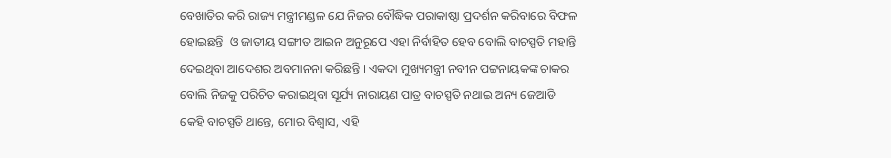ବେଖାତିର କରି ରାଜ୍ୟ ମନ୍ତ୍ରୀମଣ୍ଡଳ ଯେ ନିଜର ବୌଦ୍ଧିକ ପରାକାଷ୍ଠା ପ୍ରଦର୍ଶନ କରିବାରେ ବିଫଳ ହୋଇଛନ୍ତି  ଓ ଜାତୀୟ ସଙ୍ଗୀତ ଆଇନ ଅନୁରୂପେ ଏହା ନିର୍ବାହିତ ହେବ ବୋଲି ବାଚସ୍ପତି ମହାନ୍ତି ଦେଇଥିବା ଆଦେଶର ଅବମାନନା କରିଛନ୍ତି । ଏକଦା ମୁଖ୍ୟମନ୍ତ୍ରୀ ନବୀନ ପଟ୍ଟନାୟକଙ୍କ ଚାକର ବୋଲି ନିଜକୁ ପରିଚିତ କରାଇଥିବା ସୂର୍ଯ୍ୟ ନାରାୟଣ ପାତ୍ର ବାଚସ୍ପତି ନଥାଇ ଅନ୍ୟ ଜେଆଡି କେହି ବାଚସ୍ପତି ଥାନ୍ତେ, ମୋର ବିଶ୍ଵାସ, ଏହି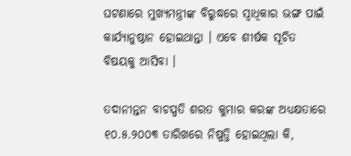ଘଟଣାରେ ମୁଖ୍ୟମନ୍ତ୍ରୀଙ୍କ ବିରୁଦ୍ଧରେ ସ୍ଵାଧିକାର ଭଙ୍ଗ ପାଇଁ କାର୍ଯ୍ୟାନୁଷ୍ଠାନ ହୋଇଥାନ୍ତା । ଏବେ ଶୀର୍ଷକ ସୂଚିତ ବିଷୟକୁ ଆସିବା ।

ତଦାନୀନ୍ତନ ବାଚସ୍ପତି ଶରତ କୁମାର କରଙ୍କ ଅଧ୍ୟକ୍ଷତାରେ ୧୦.୫.୨୦୦୩ ତାରିଖରେ ନିଷ୍ପତ୍ତି ହୋଇଥିଲା କି,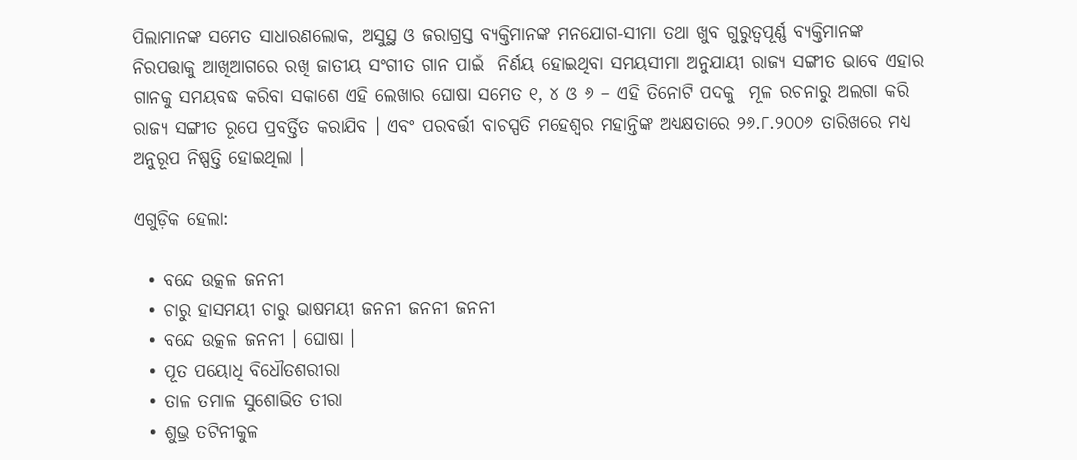ପିଲାମାନଙ୍କ ସମେତ ସାଧାରଣଲୋକ, ଅସୁସ୍ଥ ଓ ଜରାଗ୍ରସ୍ତ ବ୍ୟକ୍ତିମାନଙ୍କ ମନଯୋଗ-ସୀମା ତଥା ଖୁବ ଗୁରୁତ୍ୱପୂର୍ଣ୍ଣ ବ୍ୟକ୍ତିମାନଙ୍କ ନିରପତ୍ତାକୁ ଆଖିଆଗରେ ରଖି ଜାତୀୟ ସଂଗୀତ ଗାନ ପାଇଁ  ନିର୍ଣୟ ହୋଇଥିବା ସମୟସୀମା ଅନୁଯାୟୀ ରାଜ୍ୟ ସଙ୍ଗୀତ ଭାବେ ଏହାର ଗାନକୁ ସମୟବଦ୍ଧ କରିବା ସକାଶେ ଏହି ଲେଖାର ଘୋଷା ସମେତ ୧, ୪ ଓ ୬ – ଏହି ତିନୋଟି ପଦକୁ  ମୂଳ ରଚନାରୁ ଅଲଗା କରି ରାଜ୍ୟ ସଙ୍ଗୀତ ରୂପେ ପ୍ରବର୍ତ୍ତିତ କରାଯିବ । ଏବଂ ପରବର୍ତ୍ତୀ ବାଚସ୍ପତି ମହେଶ୍ଵର ମହାନ୍ତିଙ୍କ ଅଧ୍ୟକ୍ଷତାରେ ୨୬.୮.୨୦୦୬ ତାରିଖରେ ମଧ୍ୟ ଅନୁରୂପ ନିଷ୍ପତ୍ତି ହୋଇଥିଲା ।

ଏଗୁଡ଼ିକ ହେଲା:

  • ବନ୍ଦେ ଉତ୍କଳ ଜନନୀ
  • ଚାରୁ ହାସମୟୀ ଚାରୁ ଭାଷମୟୀ ଜନନୀ ଜନନୀ ଜନନୀ
  • ବନ୍ଦେ ଉତ୍କଳ ଜନନୀ । ଘୋଷା ।
  • ପୂତ ପୟୋଧି ବିଧୌତଶରୀରା
  • ତାଳ ତମାଳ ସୁଶୋଭିତ ତୀରା
  • ଶୁଭ୍ର ତଟିନୀକୁଳ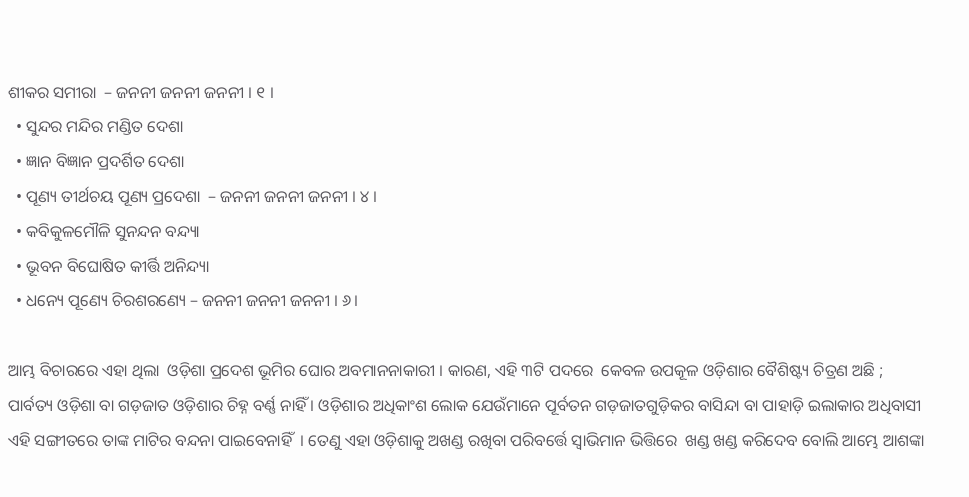ଶୀକର ସମୀରା  – ଜନନୀ ଜନନୀ ଜନନୀ । ୧ ।
  • ସୁନ୍ଦର ମନ୍ଦିର ମଣ୍ଡିତ ଦେଶା
  • ଜ୍ଞାନ ବିଜ୍ଞାନ ପ୍ରଦର୍ଶିତ ଦେଶା
  • ପୂଣ୍ୟ ତୀର୍ଥଚୟ ପୂଣ୍ୟ ପ୍ରଦେଶା  – ଜନନୀ ଜନନୀ ଜନନୀ । ୪ ।
  • କବିକୁଳମୌଳି ସୁନନ୍ଦନ ବନ୍ଦ୍ୟା
  • ଭୂବନ ବିଘୋଷିତ କୀର୍ତ୍ତି ଅନିନ୍ଦ୍ୟା
  • ଧନ୍ୟେ ପୂଣ୍ୟେ ଚିରଶରଣ୍ୟେ – ଜନନୀ ଜନନୀ ଜନନୀ । ୬।

ଆମ୍ଭ ବିଚାରରେ ଏହା ଥିଲା  ଓଡ଼ିଶା ପ୍ରଦେଶ ଭୂମିର ଘୋର ଅବମାନନାକାରୀ । କାରଣ, ଏହି ୩ଟି ପଦରେ  କେବଳ ଉପକୂଳ ଓଡ଼ିଶାର ବୈଶିଷ୍ଟ୍ୟ ଚିତ୍ରଣ ଅଛି ; ପାର୍ବତ୍ୟ ଓଡ଼ିଶା ବା ଗଡ଼ଜାତ ଓଡ଼ିଶାର ଚିହ୍ନ ବର୍ଣ୍ଣ ନାହିଁ । ଓଡ଼ିଶାର ଅଧିକାଂଶ ଲୋକ ଯେଉଁମାନେ ପୂର୍ବତନ ଗଡ଼ଜାତଗୁଡ଼ିକର ବାସିନ୍ଦା ବା ପାହାଡ଼ି ଇଲାକାର ଅଧିବାସୀ ଏହି ସଙ୍ଗୀତରେ ତାଙ୍କ ମାଟିର ବନ୍ଦନା ପାଇବେନାହିଁ  । ତେଣୁ ଏହା ଓଡ଼ିଶାକୁ ଅଖଣ୍ଡ ରଖିବା ପରିବର୍ତ୍ତେ ସ୍ଵାଭିମାନ ଭିତ୍ତିରେ  ଖଣ୍ଡ ଖଣ୍ଡ କରିଦେବ ବୋଲି ଆମ୍ଭେ ଆଶଙ୍କା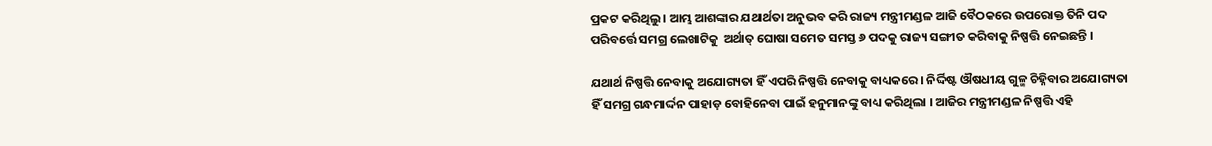ପ୍ରକଟ କରିଥିଲୁ । ଆମ୍ଭ ଆଶଙ୍କାର ଯଥାର୍ଥତା ଅନୁଭବ କରି ରାଜ୍ୟ ମନ୍ତ୍ରୀମଣ୍ଡଳ ଆଜି ବୈଠକରେ ଉପରୋକ୍ତ ତିନି ପଦ ପରିବର୍ତ୍ତେ ସମଗ୍ର ଲେଖାଟିକୁ  ଅର୍ଥାତ୍ ଘୋଷା ସମେତ ସମସ୍ତ ୬ ପଦକୁ ରାଜ୍ୟ ସଙ୍ଗୀତ କରିବାକୁ ନିଷ୍ପତ୍ତି ନେଇଛନ୍ତି ।

ଯଥାର୍ଥ ନିଷ୍ପତ୍ତି ନେବାକୁ ଅଯୋଗ୍ୟତା ହିଁ ଏପରି ନିଷ୍ପତ୍ତି ନେବାକୁ ବାଧ୍ୟକରେ । ନିର୍ଦ୍ଦିଷ୍ଟ ଔଷଧୀୟ ଗୁଳ୍ମ ଚିହ୍ନିବାର ଅଯୋଗ୍ୟତା ହିଁ ସମଗ୍ର ଗନ୍ଧମାର୍ଦ୍ଦନ ପାହାଡ଼ ବୋହିନେବା ପାଇଁ ହନୁମାନଙ୍କୁ ବାଧ୍ୟ କରିଥିଲା । ଆଜିର ମନ୍ତ୍ରୀମଣ୍ଡଳ ନିଷ୍ପତ୍ତି ଏହି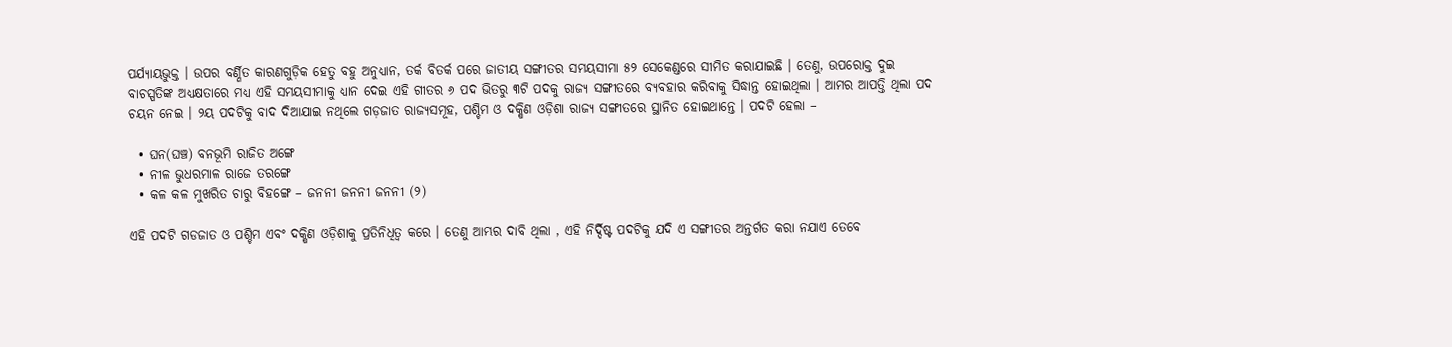ପର୍ଯ୍ୟାୟଭୁକ୍ତ । ଉପର ବର୍ଣ୍ଣିତ କାରଣଗୁଡ଼ିକ ହେତୁ ବହୁ ଅନୁଧ୍ୟାନ, ତର୍କ ବିତର୍କ ପରେ ଜାତୀୟ ସଙ୍ଗୀତର ସମୟସୀମା ୫୨ ସେକେଣ୍ଡରେ ସୀମିତ କରାଯାଇଛି । ତେଣୁ, ଉପରୋକ୍ତ ଦୁଇ ବାଚସ୍ପତିଙ୍କ ଅଧ୍ୟକ୍ଷତାରେ ମଧ୍ୟ ଏହି ସମୟସୀମାକୁ ଧ୍ୟାନ ଦେଇ ଏହି ଗୀତର ୬ ପଦ ଭିତରୁ ୩ଟି ପଦକୁ ରାଜ୍ୟ ସଙ୍ଗୀତରେ ବ୍ୟବହାର କରିବାକୁ ସିଦ୍ଧାନ୍ତ ହୋଇଥିଲା । ଆମର ଆପତ୍ତି ଥିଲା ପଦ ଚୟନ ନେଇ । ୨ୟ ପଦଟିକୁ ବାଦ ଦିଆଯାଇ ନଥିଲେ ଗଡ଼ଜାତ ରାଜ୍ୟସମୂହ, ପଶ୍ଚିମ ଓ ଦକ୍ଷିଣ ଓଡ଼ିଶା ରାଜ୍ୟ ସଙ୍ଗୀତରେ ସ୍ଥାନିତ ହୋଇଥାନ୍ତେ । ପଦଟି ହେଲା –

  • ଘନ(ଘଞ୍ଚ) ବନଭୂମି ରାଜିତ ଅଙ୍ଗେ
  • ନୀଳ ଭୁଧରମାଳ ରାଜେ ତରଙ୍ଗେ
  • କଳ କଳ ମୁଖରିତ ଚାରୁ ବିହଙ୍ଗେ – ଜନନୀ ଜନନୀ ଜନନୀ (୨)

ଏହି ପଦଟି ଗଡଜାତ ଓ ପଶ୍ଚିମ ଏବଂ ଦକ୍ଷିଣ ଓଡ଼ିଶାକୁ ପ୍ରତିନିଧିତ୍ଵ କରେ । ତେଣୁ ଆମ୍ଭର ଦାବି ଥିଲା , ଏହି ନିର୍ଦ୍ଦିଷ୍ଟ ପଦଟିକୁ ଯଦି ଏ ସଙ୍ଗୀତର ଅନ୍ତର୍ଗତ କରା ନଯାଏ ତେବେ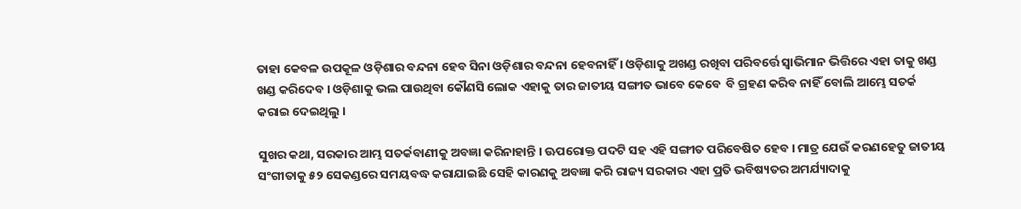ତାହା କେବଳ ଉପକୂଳ ଓଡ଼ିଶାର ବନ୍ଦନା ହେବ ସିନା ଓଡ଼ିଶାର ବନ୍ଦନା ହେବନାହିଁ । ଓଡ଼ିଶାକୁ ଅଖଣ୍ଡ ରଖିବା ପରିବର୍ତ୍ତେ ସ୍ଵାଭିମାନ ଭିତ୍ତିରେ ଏହା ତାକୁ ଖଣ୍ଡ  ଖଣ୍ଡ କରିଦେବ । ଓଡ଼ିଶାକୁ ଭଲ ପାଉଥିବା କୌଣସି ଲୋକ ଏହାକୁ ତାର ଜାତୀୟ ସଙ୍ଗୀତ ଭାବେ କେବେ  ବି ଗ୍ରହଣ କରିବ ନାହିଁ ବୋଲି ଆମ୍ଭେ ସତର୍କ କରାଇ ଦେଇଥିଲୁ ।

ସୁଖର କଥା, ସରକାର ଆମ୍ଭ ସତର୍କବାଣୀକୁ ଅବଜ୍ଞା କରିନାହାନ୍ତି । ଊପରୋକ୍ତ ପଦଟି ସହ ଏହି ସଙ୍ଗୀତ ପରିବେଷିତ ହେବ । ମାତ୍ର ଯେଉଁ କରଣହେତୁ ଜାତୀୟ ସଂଗୀତାକୁ ୫୨ ସେକଣ୍ଡରେ ସମୟବଦ୍ଧ କରାଯାଇଛି ସେହି କାରଣକୁ ଅବଜ୍ଞା କରି ରାଜ୍ୟ ସରକାର ଏହା ପ୍ରତି ଭବିଷ୍ୟତର ଅମର୍ଯ୍ୟାଦାକୁ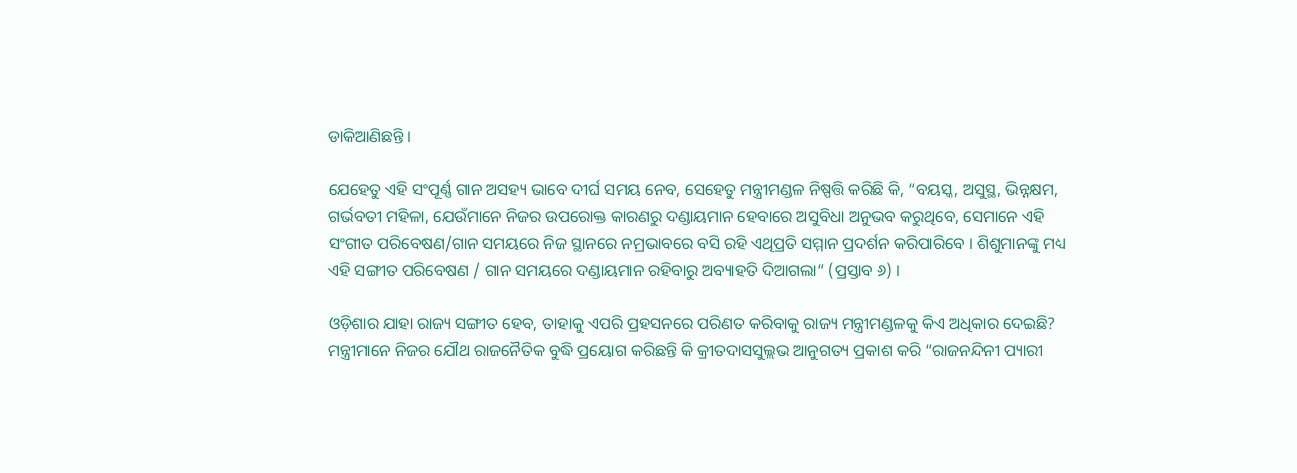ଡାକିଆଣିଛନ୍ତି ।

ଯେହେତୁ ଏହି ସଂପୂର୍ଣ୍ଣ ଗାନ ଅସହ୍ୟ ଭାବେ ଦୀର୍ଘ ସମୟ ନେବ, ସେହେତୁ ମନ୍ତ୍ରୀମଣ୍ଡଳ ନିଷ୍ପତ୍ତି କରିଛି କି, “ବୟସ୍କ, ଅସୁସ୍ଥ, ଭିନ୍ନକ୍ଷମ, ଗର୍ଭବତୀ ମହିଳା, ଯେଉଁମାନେ ନିଜର ଉପରୋକ୍ତ କାରଣରୁ ଦଣ୍ଡାୟମାନ ହେବାରେ ଅସୁବିଧା ଅନୁଭବ କରୁଥିବେ, ସେମାନେ ଏହି ସଂଗୀତ ପରିବେଷଣ/ଗାନ ସମୟରେ ନିଜ ସ୍ଥାନରେ ନମ୍ରଭାବରେ ବସି ରହି ଏଥିପ୍ରତି ସମ୍ମାନ ପ୍ରଦର୍ଶନ କରିପାରିବେ । ଶିଶୁମାନଙ୍କୁ ମଧ୍ୟ ଏହି ସଙ୍ଗୀତ ପରିବେଷଣ / ଗାନ ସମୟରେ ଦଣ୍ଡାୟମାନ ରହିବାରୁ ଅବ୍ୟାହତି ଦିଆଗଲା“ (ପ୍ରସ୍ତାବ ୬) ।

ଓଡ଼ିଶାର ଯାହା ରାଜ୍ୟ ସଙ୍ଗୀତ ହେବ, ତାହାକୁ ଏପରି ପ୍ରହସନରେ ପରିଣତ କରିବାକୁ ରାଜ୍ୟ ମନ୍ତ୍ରୀମଣ୍ଡଳକୁ କିଏ ଅଧିକାର ଦେଇଛି? ମନ୍ତ୍ରୀମାନେ ନିଜର ଯୌଥ ରାଜନୈତିକ ବୁଦ୍ଧି ପ୍ରୟୋଗ କରିଛନ୍ତି କି କ୍ରୀତଦାସସୁଲ୍ଲଭ ଆନୁଗତ୍ୟ ପ୍ରକାଶ କରି “ରାଜନନ୍ଦିନୀ ପ୍ୟାରୀ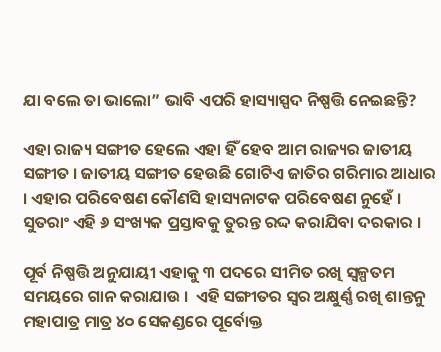ଯା ବଲେ ତା ଭାଲୋ” ଭାବି ଏପରି ହାସ୍ୟାସ୍ପଦ ନିଷ୍ପତ୍ତି ନେଇଛନ୍ତି?

ଏହା ରାଜ୍ୟ ସଙ୍ଗୀତ ହେଲେ ଏହା ହିଁ ହେବ ଆମ ରାଜ୍ୟର ଜାତୀୟ ସଙ୍ଗୀତ । ଜାତୀୟ ସଙ୍ଗୀତ ହେଉଛି ଗୋଟିଏ ଜାତିର ଗରିମାର ଆଧାର । ଏହାର ପରିବେଷଣ କୌଣସି ହାସ୍ୟନାଟକ ପରିବେଷଣ ନୁହେଁ । ସୁତରାଂ ଏହି ୬ ସଂଖ୍ୟକ ପ୍ରସ୍ତାବକୁ ତୁରନ୍ତ ରଦ୍ଦ କରାଯିବା ଦରକାର ।

ପୂର୍ବ ନିଷ୍ପତ୍ତି ଅନୁଯାୟୀ ଏହାକୁ ୩ ପଦରେ ସୀମିତ ରଖି ସ୍ଵଳ୍ପତମ ସମୟରେ ଗାନ କରାଯାଉ ।  ଏହି ସଙ୍ଗୀତର ସ୍ଵର ଅକ୍ଷୁର୍ଣ୍ଣ ରଖି ଶାନ୍ତନୁ ମହାପାତ୍ର ମାତ୍ର ୪୦ ସେକଣ୍ଡରେ ପୂର୍ବୋକ୍ତ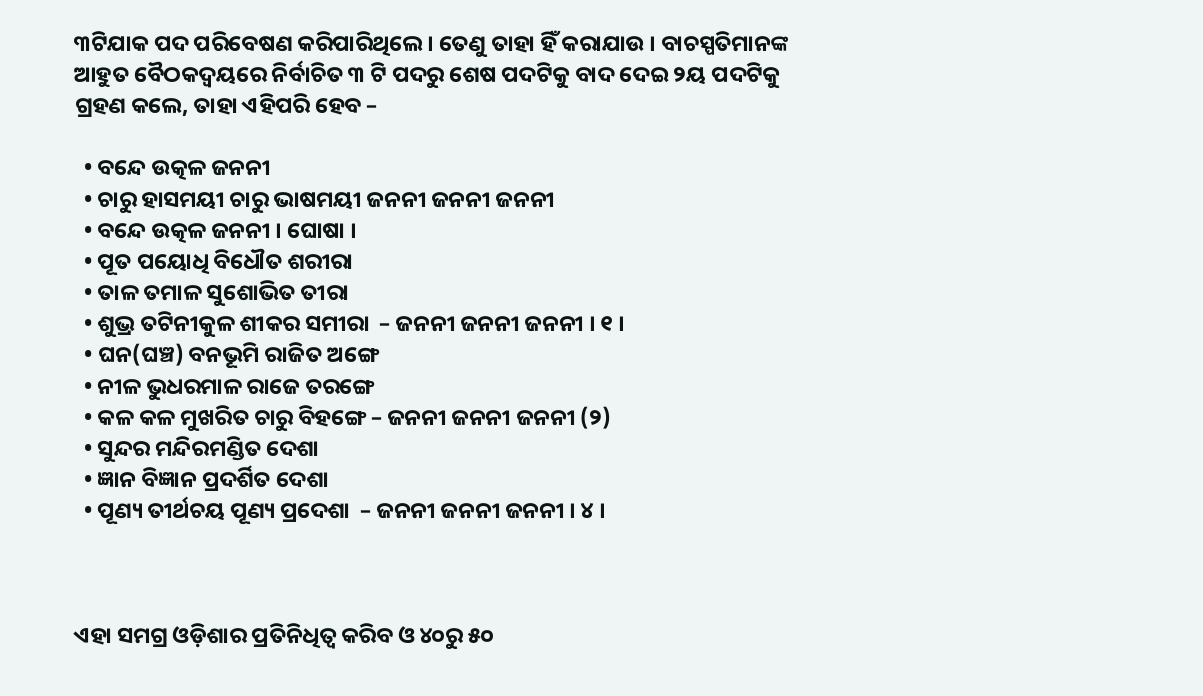୩ଟିଯାକ ପଦ ପରିବେଷଣ କରିପାରିଥିଲେ । ତେଣୁ ତାହା ହିଁ କରାଯାଉ । ବାଚସ୍ପତିମାନଙ୍କ ଆହୁତ ବୈଠକଦ୍ଵୟରେ ନିର୍ବାଚିତ ୩ ଟି ପଦରୁ ଶେଷ ପଦଟିକୁ ବାଦ ଦେଇ ୨ୟ ପଦଟିକୁ ଗ୍ରହଣ କଲେ, ତାହା ଏହିପରି ହେବ –

  • ବନ୍ଦେ ଉତ୍କଳ ଜନନୀ
  • ଚାରୁ ହାସମୟୀ ଚାରୁ ଭାଷମୟୀ ଜନନୀ ଜନନୀ ଜନନୀ
  • ବନ୍ଦେ ଉତ୍କଳ ଜନନୀ । ଘୋଷା ।
  • ପୂତ ପୟୋଧି ବିଧୌତ ଶରୀରା
  • ତାଳ ତମାଳ ସୁଶୋଭିତ ତୀରା
  • ଶୁଭ୍ର ତଟିନୀକୁଳ ଶୀକର ସମୀରା  – ଜନନୀ ଜନନୀ ଜନନୀ । ୧ ।
  • ଘନ(ଘଞ୍ଚ) ବନଭୂମି ରାଜିତ ଅଙ୍ଗେ
  • ନୀଳ ଭୁଧରମାଳ ରାଜେ ତରଙ୍ଗେ
  • କଳ କଳ ମୁଖରିତ ଚାରୁ ବିହଙ୍ଗେ – ଜନନୀ ଜନନୀ ଜନନୀ (୨)
  • ସୁନ୍ଦର ମନ୍ଦିରମଣ୍ଡିତ ଦେଶା
  • ଜ୍ଞାନ ବିଜ୍ଞାନ ପ୍ରଦର୍ଶିତ ଦେଶା
  • ପୂଣ୍ୟ ତୀର୍ଥଚୟ ପୂଣ୍ୟ ପ୍ରଦେଶା  – ଜନନୀ ଜନନୀ ଜନନୀ । ୪ ।



ଏହା ସମଗ୍ର ଓଡ଼ିଶାର ପ୍ରତିନିଧିତ୍ଵ କରିବ ଓ ୪୦ରୁ ୫୦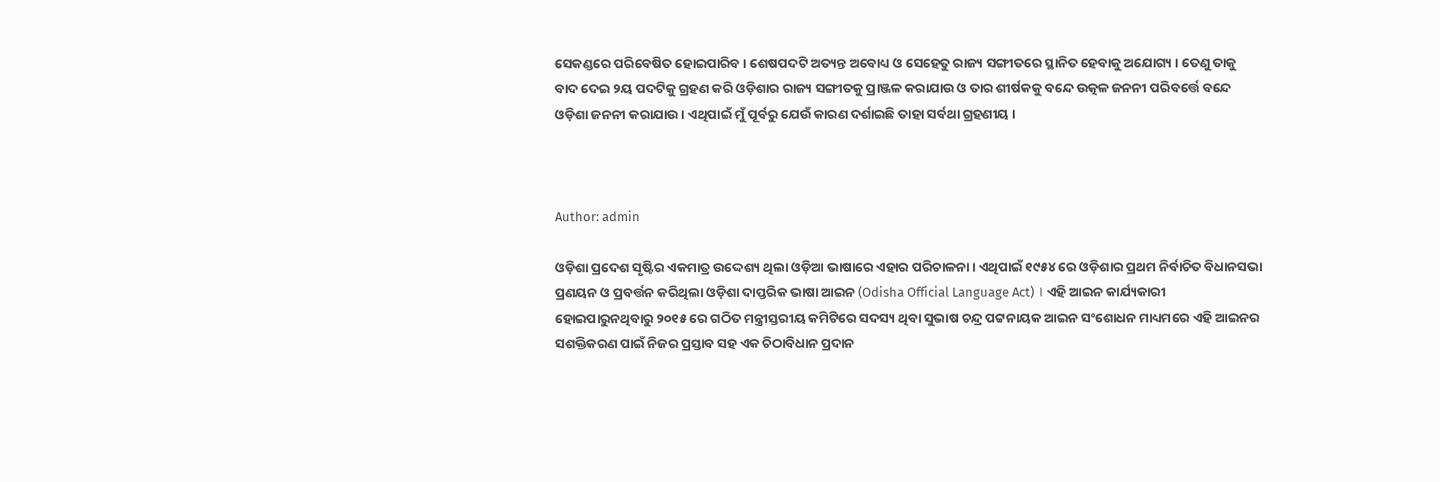ସେକଣ୍ଡରେ ପରିବେଷିତ ହୋଇପାରିବ । ଶେଷପଦଟି ଅତ୍ୟନ୍ତ ଅବୋଧ୍ୟ ଓ ସେହେତୁ ରାଜ୍ୟ ସଙ୍ଗୀତରେ ସ୍ଥାନିତ ହେବାକୁ ଅଯୋଗ୍ୟ । ତେଣୁ ତାକୁ ବାଦ ଦେଇ ୨ୟ ପଦଟିକୁ ଗ୍ରହଣ କରି ଓଡ଼ିଶାର ରାଜ୍ୟ ସଙ୍ଗୀତକୁ ପ୍ରାଞ୍ଜଳ କରାଯାଉ ଓ ତାର ଶୀର୍ଷକକୁ ବନ୍ଦେ ଉତ୍କଳ ଜନନୀ ପରିବର୍ତ୍ତେ ବନ୍ଦେ ଓଡ଼ିଶା ଜନନୀ କରାଯାଉ । ଏଥିପାଇଁ ମୁଁ ପୂର୍ବରୁ ଯେଉଁ କାରଣ ଦର୍ଶାଇଛି ତାହା ସର୍ବଥା ଗ୍ରହଣୀୟ ।



Author: admin

ଓଡ଼ିଶା ପ୍ରଦେଶ ସୃଷ୍ଟିର ଏକମାତ୍ର ଉଦ୍ଦେଶ୍ୟ ଥିଲା ଓଡ଼ିଆ ଭାଷାରେ ଏହାର ପରିଚାଳନା । ଏଥିପାଇଁ ୧୯୫୪ ରେ ଓଡ଼ିଶାର ପ୍ରଥମ ନିର୍ବାଚିତ ବିଧାନସଭା ପ୍ରଣୟନ ଓ ପ୍ରବର୍ତ୍ତନ କରିଥିଲା ଓଡ଼ିଶା ଦାପ୍ତରିକ ଭାଷା ଆଇନ (Odisha Official Language Act) । ଏହି ଆଇନ କାର୍ଯ୍ୟକାରୀ ହୋଇପାରୁନଥିବାରୁ ୨୦୧୫ ରେ ଗଠିତ ମନ୍ତ୍ରୀସ୍ତରୀୟ କମିଟିରେ ସଦସ୍ୟ ଥିବା ସୁଭାଷ ଚନ୍ଦ୍ର ପଟ୍ଟନାୟକ ଆଇନ ସଂଶୋଧନ ମାଧ୍ୟମରେ ଏହି ଆଇନର ସଶକ୍ତିକରଣ ପାଇଁ ନିଜର ପ୍ରସ୍ତାବ ସହ ଏକ ଚିଠାବିଧାନ ପ୍ରଦାନ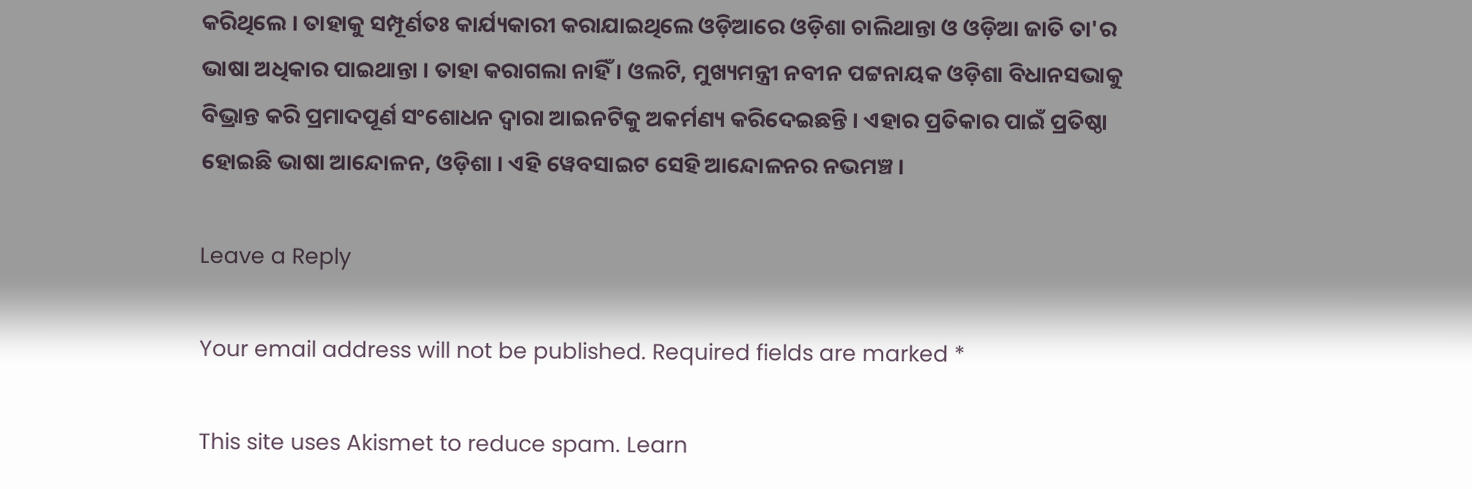କରିଥିଲେ । ତାହାକୁ ସମ୍ପୂର୍ଣତଃ କାର୍ଯ୍ୟକାରୀ କରାଯାଇଥିଲେ ଓଡ଼ିଆରେ ଓଡ଼ିଶା ଚାଲିଥାନ୍ତା ଓ ଓଡ଼ିଆ ଜାତି ତା'ର ଭାଷା ଅଧିକାର ପାଇଥାନ୍ତା । ତାହା କରାଗଲା ନାହିଁ । ଓଲଟି, ମୁଖ୍ୟମନ୍ତ୍ରୀ ନବୀନ ପଟ୍ଟନାୟକ ଓଡ଼ିଶା ବିଧାନସଭାକୁ ବିଭ୍ରାନ୍ତ କରି ପ୍ରମାଦପୂର୍ଣ ସଂଶୋଧନ ଦ୍ଵାରା ଆଇନଟିକୁ ଅକର୍ମଣ୍ୟ କରିଦେଇଛନ୍ତି । ଏହାର ପ୍ରତିକାର ପାଇଁ ପ୍ରତିଷ୍ଠା ହୋଇଛି ଭାଷା ଆନ୍ଦୋଳନ, ଓଡ଼ିଶା । ଏହି ୱେବସାଇଟ ସେହି ଆନ୍ଦୋଳନର ନଭମଞ୍ଚ ।

Leave a Reply

Your email address will not be published. Required fields are marked *

This site uses Akismet to reduce spam. Learn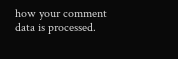how your comment data is processed.